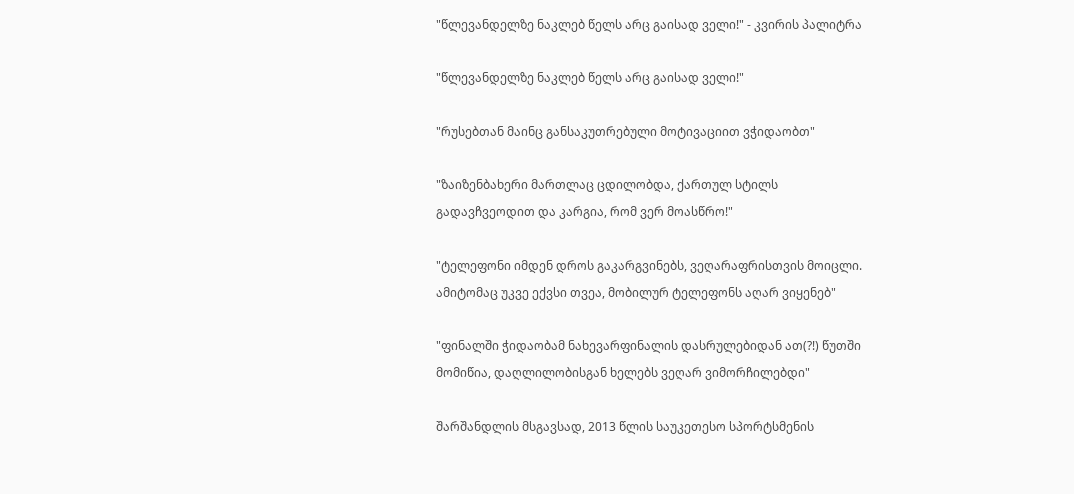"წლევანდელზე ნაკლებ წელს არც გაისად ველი!" - კვირის პალიტრა

"წლევანდელზე ნაკლებ წელს არც გაისად ველი!"

"რუსებთან მაინც განსაკუთრებული მოტივაციით ვჭიდაობთ"

"ზაიზენბახერი მართლაც ცდილობდა, ქართულ სტილს გადავჩვეოდით და კარგია, რომ ვერ მოასწრო!"

"ტელეფონი იმდენ დროს გაკარგვინებს, ვეღარაფრისთვის მოიცლი. ამიტომაც უკვე ექვსი თვეა, მობილურ ტელეფონს აღარ ვიყენებ"

"ფინალში ჭიდაობამ ნახევარფინალის დასრულებიდან ათ(?!) წუთში მომიწია, დაღლილობისგან ხელებს ვეღარ ვიმორჩილებდი"

შარშანდლის მსგავსად, 2013 წლის საუკეთესო სპორტსმენის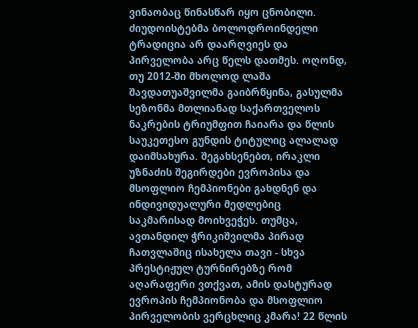ვინაობაც წინასწარ იყო ცნობილი. ძიუდოისტებმა ბოლოდროინდელი ტრადიცია არ დაარღვიეს და პირველობა არც წელს დათმეს. ოღონდ, თუ 2012-ში მხოლოდ ლაშა შავდათუაშვილმა გაიბრწყინა, გასულმა სეზონმა მთლიანად საქართველოს ნაკრების ტრიუმფით ჩაიარა და წლის საუკეთესო გუნდის ტიტულიც ალალად დაიმსახურა. შეგახსენებთ, ირაკლი უზნაძის შეგირდები ევროპისა და მსოფლიო ჩემპიონები გახდნენ და ინდივიდუალური მედლებიც საკმარისად მოიხვეჭეს. თუმცა, ავთანდილ ჭრიკიშვილმა პირად ჩათვლაშიც ისახელა თავი - სხვა პრესტიჟულ ტურნირებზე რომ აღარაფერი ვთქვათ, ამის დასტურად ევროპის ჩემპიონობა და მსოფლიო პირველობის ვერცხლიც კმარა! 22 წლის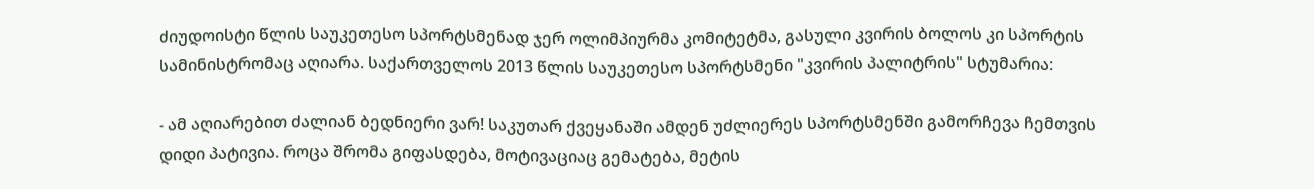ძიუდოისტი წლის საუკეთესო სპორტსმენად ჯერ ოლიმპიურმა კომიტეტმა, გასული კვირის ბოლოს კი სპორტის სამინისტრომაც აღიარა. საქართველოს 2013 წლის საუკეთესო სპორტსმენი "კვირის პალიტრის" სტუმარია:

- ამ აღიარებით ძალიან ბედნიერი ვარ! საკუთარ ქვეყანაში ამდენ უძლიერეს სპორტსმენში გამორჩევა ჩემთვის დიდი პატივია. როცა შრომა გიფასდება, მოტივაციაც გემატება, მეტის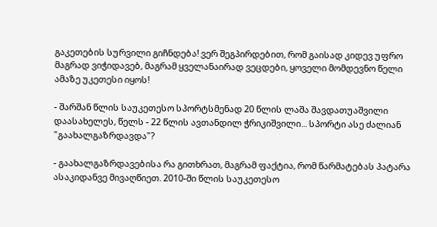გაკეთების სურვილი გიჩნდება! ვერ შეგპირდებით, რომ გაისად კიდევ უფრო მაგრად ვიჭიდავებ, მაგრამ ყველანაირად ვეცდები, ყოველი მომდევნო წელი ამაზე უკეთესი იყოს!

- შარშან წლის საუკეთესო სპორტსმენად 20 წლის ლაშა შავდათუაშვილი დაასახელეს, წელს - 22 წლის ავთანდილ ჭრიკიშვილი... სპორტი ასე ძალიან "გაახალგაზრდავდა"?

- გაახალგაზრდავებისა რა გითხრათ, მაგრამ ფაქტია, რომ წარმატებას პატარა ასაკიდანვე მივაღწიეთ. 2010-ში წლის საუკეთესო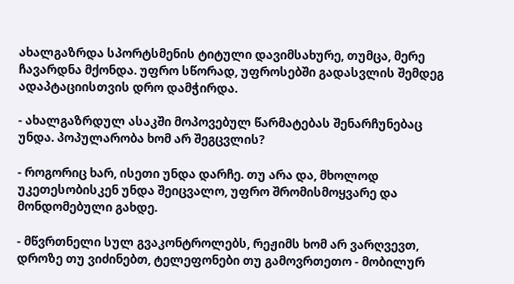ახალგაზრდა სპორტსმენის ტიტული დავიმსახურე, თუმცა, მერე ჩავარდნა მქონდა. უფრო სწორად, უფროსებში გადასვლის შემდეგ ადაპტაციისთვის დრო დამჭირდა.

- ახალგაზრდულ ასაკში მოპოვებულ წარმატებას შენარჩუნებაც უნდა. პოპულარობა ხომ არ შეგცვლის?

- როგორიც ხარ, ისეთი უნდა დარჩე. თუ არა და, მხოლოდ უკეთესობისკენ უნდა შეიცვალო, უფრო შრომისმოყვარე და მონდომებული გახდე.

- მწვრთნელი სულ გვაკონტროლებს, რეჟიმს ხომ არ ვარღვევთ, დროზე თუ ვიძინებთ, ტელეფონები თუ გამოვრთეთო - მობილურ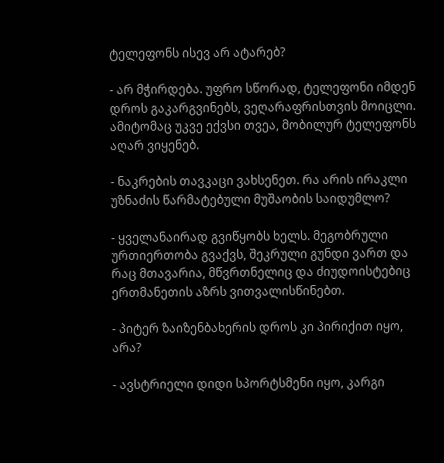ტელეფონს ისევ არ ატარებ?

- არ მჭირდება. უფრო სწორად, ტელეფონი იმდენ დროს გაკარგვინებს, ვეღარაფრისთვის მოიცლი. ამიტომაც უკვე ექვსი თვეა, მობილურ ტელეფონს აღარ ვიყენებ.

- ნაკრების თავკაცი ვახსენეთ. რა არის ირაკლი უზნაძის წარმატებული მუშაობის საიდუმლო?

- ყველანაირად გვიწყობს ხელს. მეგობრული ურთიერთობა გვაქვს, შეკრული გუნდი ვართ და რაც მთავარია, მწვრთნელიც და ძიუდოისტებიც ერთმანეთის აზრს ვითვალისწინებთ.

- პიტერ ზაიზენბახერის დროს კი პირიქით იყო, არა?

- ავსტრიელი დიდი სპორტსმენი იყო, კარგი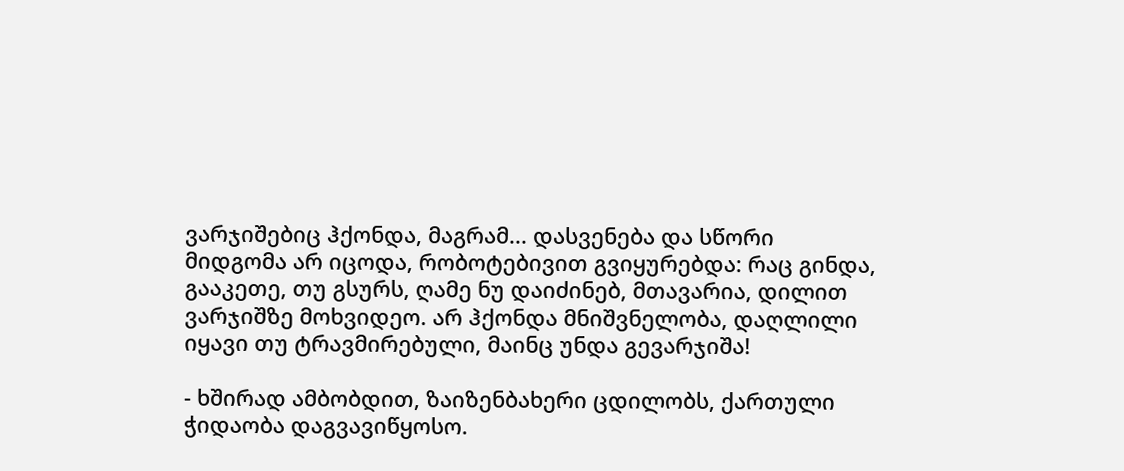ვარჯიშებიც ჰქონდა, მაგრამ... დასვენება და სწორი მიდგომა არ იცოდა, რობოტებივით გვიყურებდა: რაც გინდა, გააკეთე, თუ გსურს, ღამე ნუ დაიძინებ, მთავარია, დილით ვარჯიშზე მოხვიდეო. არ ჰქონდა მნიშვნელობა, დაღლილი იყავი თუ ტრავმირებული, მაინც უნდა გევარჯიშა!

- ხშირად ამბობდით, ზაიზენბახერი ცდილობს, ქართული ჭიდაობა დაგვავიწყოსო.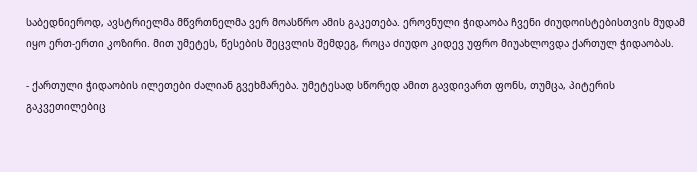საბედნიეროდ, ავსტრიელმა მწვრთნელმა ვერ მოასწრო ამის გაკეთება. ეროვნული ჭიდაობა ჩვენი ძიუდოისტებისთვის მუდამ იყო ერთ-ერთი კოზირი. მით უმეტეს, წესების შეცვლის შემდეგ, როცა ძიუდო კიდევ უფრო მიუახლოვდა ქართულ ჭიდაობას.

- ქართული ჭიდაობის ილეთები ძალიან გვეხმარება. უმეტესად სწორედ ამით გავდივართ ფონს, თუმცა, პიტერის გაკვეთილებიც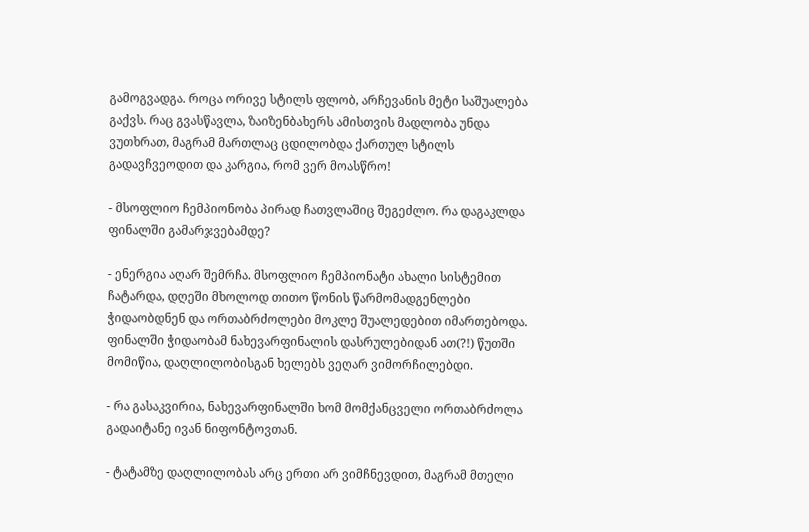გამოგვადგა. როცა ორივე სტილს ფლობ, არჩევანის მეტი საშუალება გაქვს. რაც გვასწავლა, ზაიზენბახერს ამისთვის მადლობა უნდა ვუთხრათ, მაგრამ მართლაც ცდილობდა ქართულ სტილს გადავჩვეოდით და კარგია, რომ ვერ მოასწრო!

- მსოფლიო ჩემპიონობა პირად ჩათვლაშიც შეგეძლო. რა დაგაკლდა ფინალში გამარჯვებამდე?

- ენერგია აღარ შემრჩა. მსოფლიო ჩემპიონატი ახალი სისტემით ჩატარდა, დღეში მხოლოდ თითო წონის წარმომადგენლები ჭიდაობდნენ და ორთაბრძოლები მოკლე შუალედებით იმართებოდა. ფინალში ჭიდაობამ ნახევარფინალის დასრულებიდან ათ(?!) წუთში მომიწია, დაღლილობისგან ხელებს ვეღარ ვიმორჩილებდი.

- რა გასაკვირია, ნახევარფინალში ხომ მომქანცველი ორთაბრძოლა გადაიტანე ივან ნიფონტოვთან.

- ტატამზე დაღლილობას არც ერთი არ ვიმჩნევდით, მაგრამ მთელი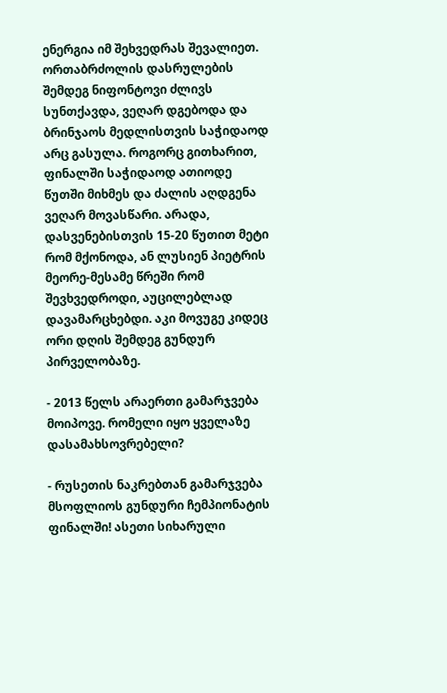ენერგია იმ შეხვედრას შევალიეთ. ორთაბრძოლის დასრულების შემდეგ ნიფონტოვი ძლივს სუნთქავდა, ვეღარ დგებოდა და ბრინჯაოს მედლისთვის საჭიდაოდ არც გასულა. როგორც გითხარით, ფინალში საჭიდაოდ ათიოდე წუთში მიხმეს და ძალის აღდგენა ვეღარ მოვასწარი. არადა, დასვენებისთვის 15-20 წუთით მეტი რომ მქონოდა, ან ლუსიენ პიეტრის მეორე-მესამე წრეში რომ შევხვედროდი, აუცილებლად დავამარცხებდი. აკი მოვუგე კიდეც ორი დღის შემდეგ გუნდურ პირველობაზე.

- 2013 წელს არაერთი გამარჯვება მოიპოვე. რომელი იყო ყველაზე დასამახსოვრებელი?

- რუსეთის ნაკრებთან გამარჯვება მსოფლიოს გუნდური ჩემპიონატის ფინალში! ასეთი სიხარული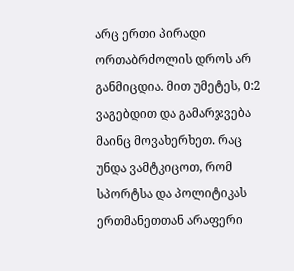არც ერთი პირადი ორთაბრძოლის დროს არ განმიცდია. მით უმეტეს, 0:2 ვაგებდით და გამარჯვება მაინც მოვახერხეთ. რაც უნდა ვამტკიცოთ, რომ სპორტსა და პოლიტიკას ერთმანეთთან არაფერი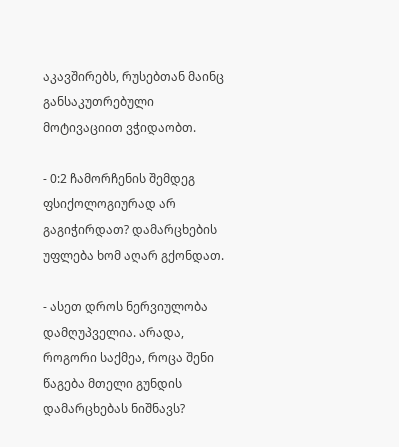აკავშირებს, რუსებთან მაინც განსაკუთრებული მოტივაციით ვჭიდაობთ.

- 0:2 ჩამორჩენის შემდეგ ფსიქოლოგიურად არ გაგიჭირდათ? დამარცხების უფლება ხომ აღარ გქონდათ.

- ასეთ დროს ნერვიულობა დამღუპველია. არადა, როგორი საქმეა, როცა შენი წაგება მთელი გუნდის დამარცხებას ნიშნავს?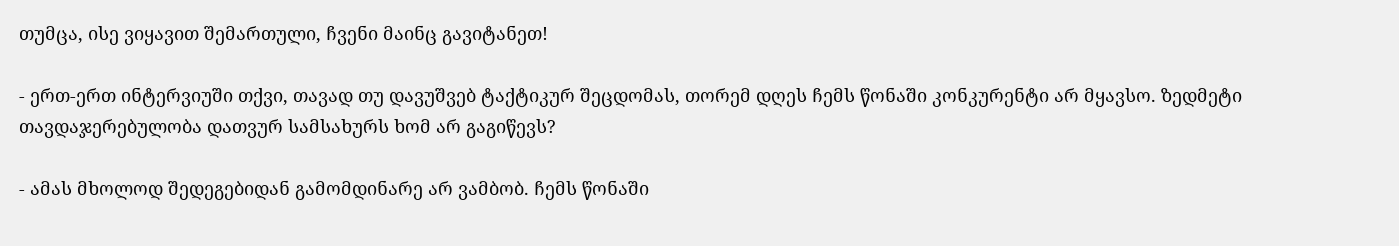თუმცა, ისე ვიყავით შემართული, ჩვენი მაინც გავიტანეთ!

- ერთ-ერთ ინტერვიუში თქვი, თავად თუ დავუშვებ ტაქტიკურ შეცდომას, თორემ დღეს ჩემს წონაში კონკურენტი არ მყავსო. ზედმეტი თავდაჯერებულობა დათვურ სამსახურს ხომ არ გაგიწევს?

- ამას მხოლოდ შედეგებიდან გამომდინარე არ ვამბობ. ჩემს წონაში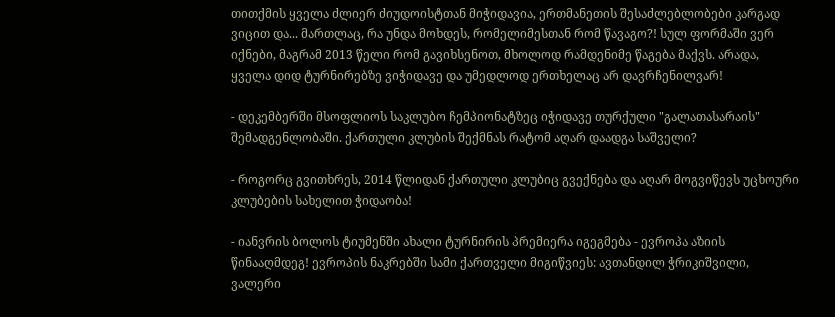თითქმის ყველა ძლიერ ძიუდოისტთან მიჭიდავია, ერთმანეთის შესაძლებლობები კარგად ვიცით და... მართლაც, რა უნდა მოხდეს, რომელიმესთან რომ წავაგო?! სულ ფორმაში ვერ იქნები, მაგრამ 2013 წელი რომ გავიხსენოთ, მხოლოდ რამდენიმე წაგება მაქვს. არადა, ყველა დიდ ტურნირებზე ვიჭიდავე და უმედლოდ ერთხელაც არ დავრჩენილვარ!

- დეკემბერში მსოფლიოს საკლუბო ჩემპიონატზეც იჭიდავე თურქული "გალათასარაის" შემადგენლობაში. ქართული კლუბის შექმნას რატომ აღარ დაადგა საშველი?

- როგორც გვითხრეს, 2014 წლიდან ქართული კლუბიც გვექნება და აღარ მოგვიწევს უცხოური კლუბების სახელით ჭიდაობა!

- იანვრის ბოლოს ტიუმენში ახალი ტურნირის პრემიერა იგეგმება - ევროპა აზიის წინააღმდეგ! ევროპის ნაკრებში სამი ქართველი მიგიწვიეს: ავთანდილ ჭრიკიშვილი, ვალერი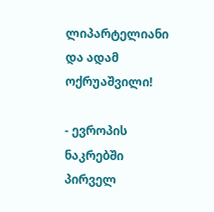ლიპარტელიანი და ადამ ოქრუაშვილი!

- ევროპის ნაკრებში პირველ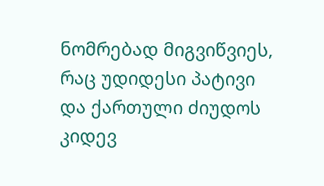ნომრებად მიგვიწვიეს, რაც უდიდესი პატივი და ქართული ძიუდოს კიდევ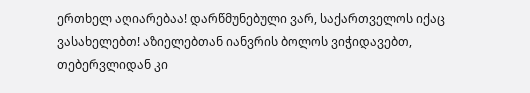ერთხელ აღიარებაა! დარწმუნებული ვარ, საქართველოს იქაც ვასახელებთ! აზიელებთან იანვრის ბოლოს ვიჭიდავებთ, თებერვლიდან კი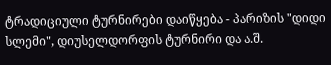ტრადიციული ტურნირები დაიწყება - პარიზის "დიდი სლემი", დიუსელდორფის ტურნირი და ა.შ.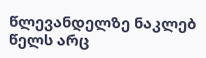წლევანდელზე ნაკლებ წელს არც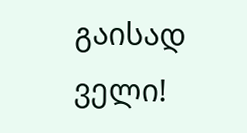გაისად ველი!